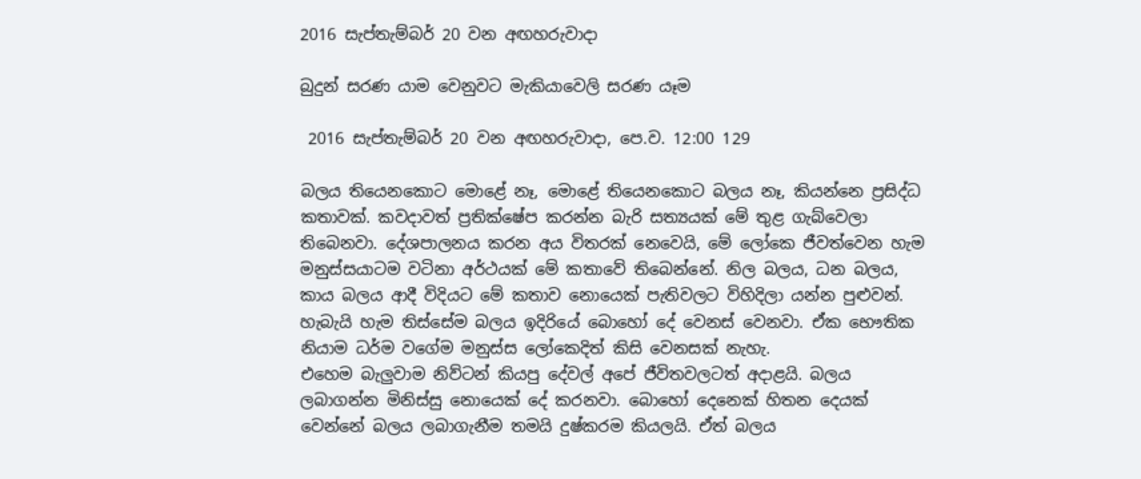2016 සැප්තැම්බර් 20 වන අඟහරුවාදා

බුදුන් සරණ යාම වෙනුවට මැකියාවෙලි සරණ යෑම

 2016 සැප්තැම්බර් 20 වන අඟහරුවාදා, පෙ.ව. 12:00 129

බලය තියෙනකොට මොළේ නෑ, මොළේ තියෙනකොට බලය නෑ, කියන්නෙ ප්‍රසිද්ධ කතාවක්. කවදාවත් ප්‍රතික්ෂේප කරන්න බැරි සත්‍යයක් මේ තුළ ගැබ්වෙලා තිබෙනවා. දේශපාලනය කරන අය විතරක් නෙවෙයි, මේ ලෝකෙ ජීවත්වෙන හැම මනුස්සයාටම වටිනා අර්ථයක් මේ කතාවේ තිබෙන්නේ. නිල බලය, ධන බලය, කාය බලය ආදී විදියට මේ කතාව නොයෙක් පැතිවලට විහිදිලා යන්න පුළුවන්. හැබැයි හැම තිස්සේම බලය ඉදිරියේ බොහෝ දේ වෙනස් වෙනවා. ඒක භෞතික නියාම ධර්ම වගේම මනුස්ස ලෝකෙදිත් කිසි වෙනසක් නැහැ.
එහෙම බැලුවාම නිව්ටන් කියපු දේවල් අපේ ජීවිතවලටත් අදාළයි. බලය ලබාගන්න මිනිස්සු නොයෙක් දේ කරනවා. බොහෝ දෙනෙක් හිතන දෙයක් වෙන්නේ බලය ලබාගැනීම තමයි දුෂ්කරම කියලයි. ඒත් බලය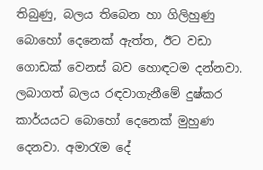තිබුණු, බලය තිබෙන හා ගිලිහුණු බොහෝ දෙනෙක් ඇත්ත, ඊට වඩා ගොඩක් වෙනස් බව හොඳටම දන්නවා. ලබාගත් බලය රඳවාගැනීමේ දුෂ්කර කාර්යයට බොහෝ දෙනෙක් මුහුණ දෙනවා. අමාරැම දේ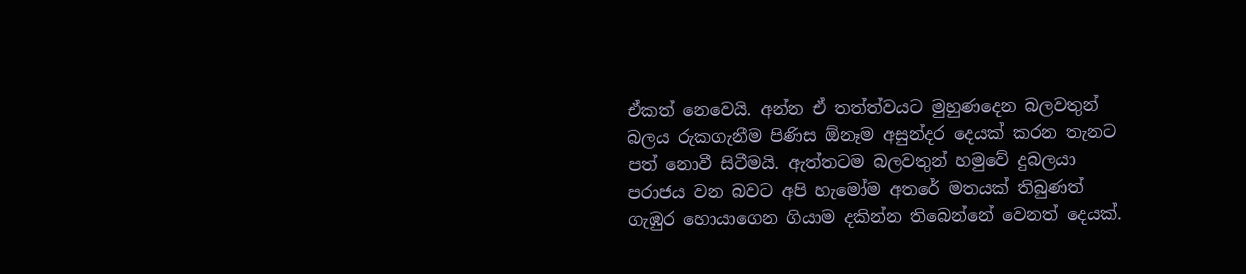ඒකත් නෙවෙයි. අන්න ඒ තත්ත්වයට මුහුණදෙන බලවතුන් බලය රුකගැනීම පිණිස ඕනෑම අසුන්දර දෙයක් කරන තැනට පත් නොවී සිටීමයි. ඇත්තටම බලවතුන් හමුවේ දුබලයා පරාජය වන බවට අපි හැමෝම අතරේ මතයක් තිබුණත් ගැඹුර හොයාගෙන ගියාම දකින්න තිබෙන්නේ වෙනත් දෙයක්.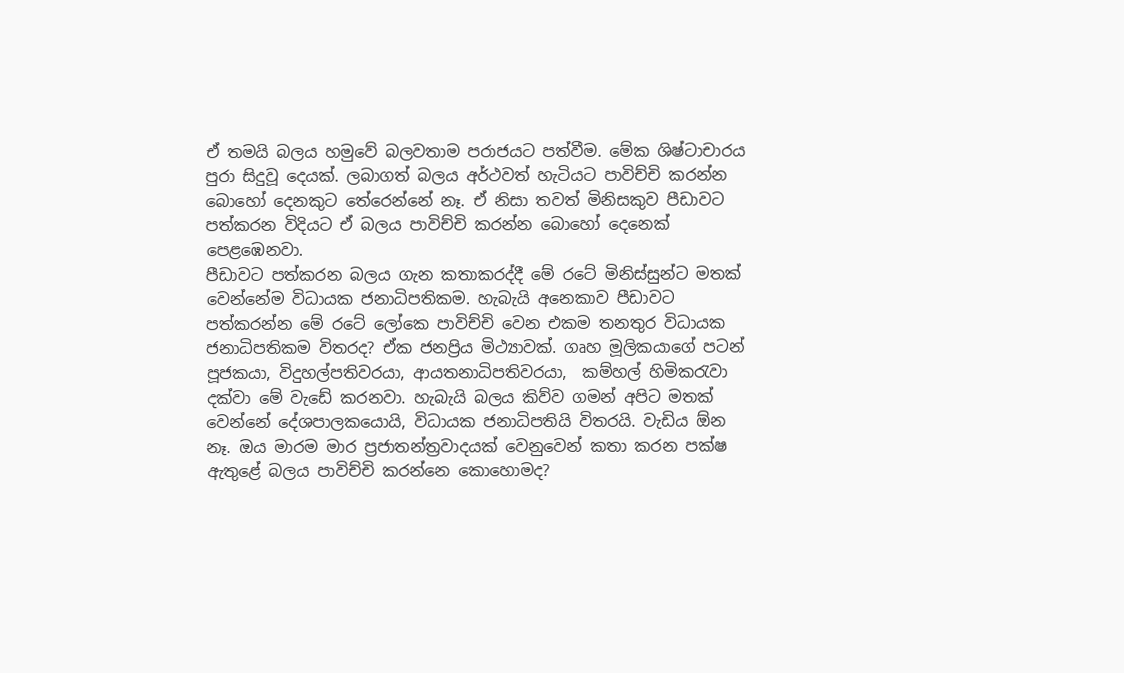ඒ තමයි බලය හමුවේ බලවතාම පරාජයට පත්වීම. මේක ශිෂ්ටාචාරය පුරා සිදුවූ දෙයක්. ලබාගත් බලය අර්ථවත් හැටියට පාවිච්චි කරන්න බොහෝ දෙනකුට තේරෙන්නේ නෑ. ඒ නිසා තවත් මිනිසකුව පීඩාවට පත්කරන විදියට ඒ බලය පාවිච්චි කරන්න බොහෝ දෙනෙක් පෙළඹෙනවා.
පීඩාවට පත්කරන බලය ගැන කතාකරද්දී මේ රටේ මිනිස්සුන්ට මතක් වෙන්නේම විධායක ජනාධිපතිකම. හැබැයි අනෙකාව පීඩාවට පත්කරන්න මේ රටේ ලෝකෙ පාවිච්චි වෙන එකම තනතුර විධායක ජනාධිපතිකම විතරද? ඒක ජනප්‍රිය මිථ්‍යාවක්. ගෘහ මූලිකයාගේ පටන් පූජකයා, විදුහල්පතිවරයා, ආයතනාධිපතිවරයා,  කම්හල් හිමිකරැවා දක්වා මේ වැඩේ කරනවා. හැබැයි බලය කිව්ව ගමන් අපිට මතක් වෙන්නේ දේශපාලකයොයි, විධායක ජනාධිපතියි විතරයි. වැඩිය ඕන නෑ. ඔය මාරම මාර ප්‍රජාතන්ත්‍රවාදයක් වෙනුවෙන් කතා කරන පක්ෂ ඇතුළේ බලය පාවිච්චි කරන්නෙ කොහොමද?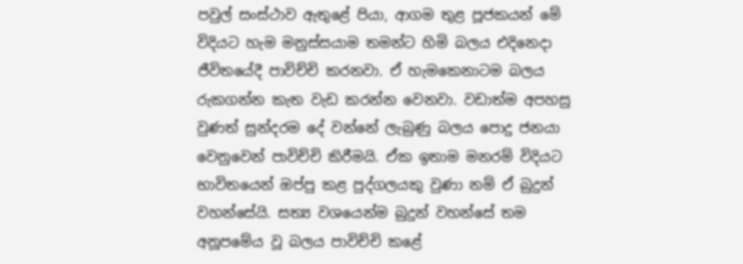පවුල් සංස්ථාව ඇතුළේ පියා, ආගම තුළ පූජකයන් මේ විදියට හැම මනුස්සයාම තමන්ට හිමි බලය එදිනෙදා ජීවිතයේදී පාවිච්චි කරනවා. ඒ හැමකෙනාටම බලය රුකගන්න කැත වැඩ කරන්න වෙනවා. වඩාත්ම අපහසු වුණත් සුන්දරම දේ වන්නේ ලැබුණු බලය පොදු ජනයා වෙනුවෙන් පාවිච්චි කිරීමයි. ඒක ඉතාම මනරම් විදියට භාවිතයෙන් ඔප්පු කළ පුද්ගලයකු වුණා නම් ඒ බුදුන් වහන්සේයි. සත්‍ය වශයෙන්ම බුදුන් වහන්සේ තම අනූපමේය වූ බලය පාවිච්චි කළේ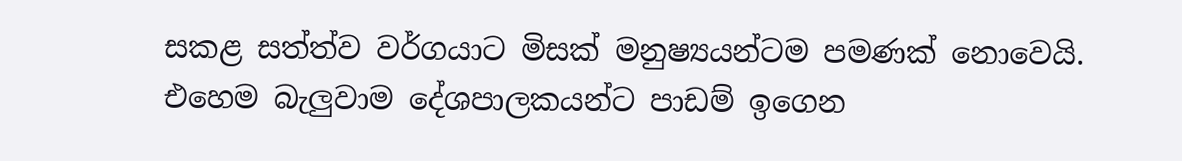සකළ සත්ත්ව වර්ගයාට මිසක් මනුෂ්‍යයන්ටම පමණක් නොවෙයි. එහෙම බැලුවාම දේශපාලකයන්ට පාඩම් ඉගෙන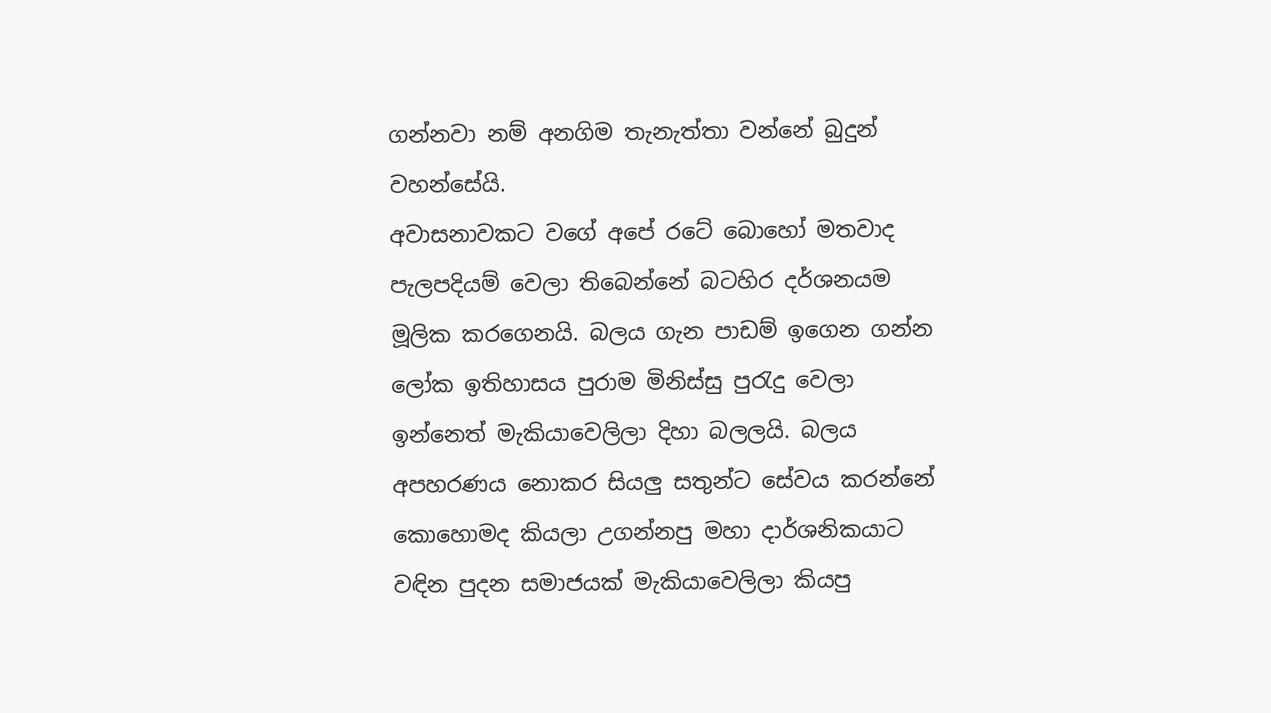ගන්නවා නම් අනගිම තැනැත්තා වන්නේ බුදුන් වහන්සේයි.
අවාසනාවකට වගේ අපේ රටේ බොහෝ මතවාද පැලපදියම් වෙලා තිබෙන්නේ බටහිර දර්ශනයම මූලික කරගෙනයි. බලය ගැන පාඩම් ඉගෙන ගන්න ලෝක ඉතිහාසය පුරාම මිනිස්සු පුරැදු වෙලා ඉන්නෙත් මැකියාවෙලිලා දිහා බලලයි. බලය අපහරණය නොකර සියලු සතුන්ට සේවය කරන්නේ කොහොමද කියලා උගන්නපු මහා දාර්ශනිකයාට වඳින පුදන සමාජයක් මැකියාවෙලිලා කියපු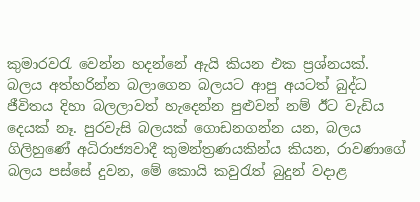කුමාරවරැ වෙන්න හදන්නේ ඇයි කියන එක ප්‍රශ්නයක්. බලය අත්හරින්න බලාගෙන බලයට ආපු අයටත් බුද්ධ ජීවිතය දිහා බලලාවත් හැදෙන්න පුළුවන් නම් ඊට වැඩිය දෙයක් නෑ. පුරවැසි බලයක් ගොඩනගන්න යන, බලය ගිලිහුණේ අධිරාජ්‍යවාදී කුමන්ත්‍රණයකින්ය කියන, රාවණාගේ බලය පස්සේ දුවන, මේ කොයි කවුරැත් බුදුන් වදාළ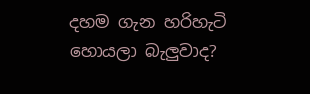දහම ගැන හරිහැටි හොයලා බැලුවාද?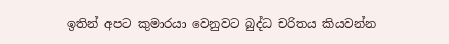ඉතින් අපට කුමාරයා වෙනුවට බුද්ධ චරිතය කියවන්න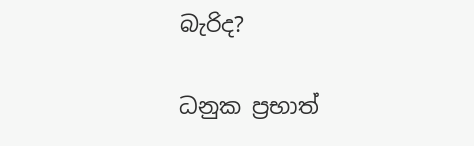බැරිද?

ධනුක ප්‍රභාත්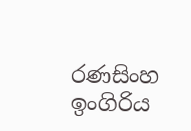රණසිංහ
ඉංගිරිය